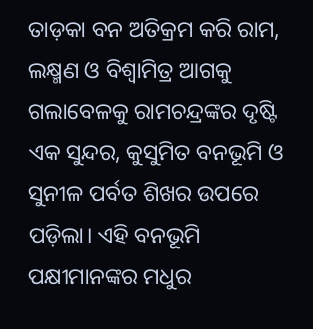ତାଡ଼କା ବନ ଅତିକ୍ରମ କରି ରାମ, ଲକ୍ଷ୍ମଣ ଓ ବିଶ୍ବାମିତ୍ର ଆଗକୁ ଗଲାବେଳକୁ ରାମଚନ୍ଦ୍ରଙ୍କର ଦୃଷ୍ଟି ଏକ ସୁନ୍ଦର, କୁସୁମିତ ବନଭୂମି ଓ ସୁନୀଳ ପର୍ବତ ଶିଖର ଉପରେ ପଡ଼ିଲା। ଏହି ବନଭୂମି ପକ୍ଷୀମାନଙ୍କର ମଧୁର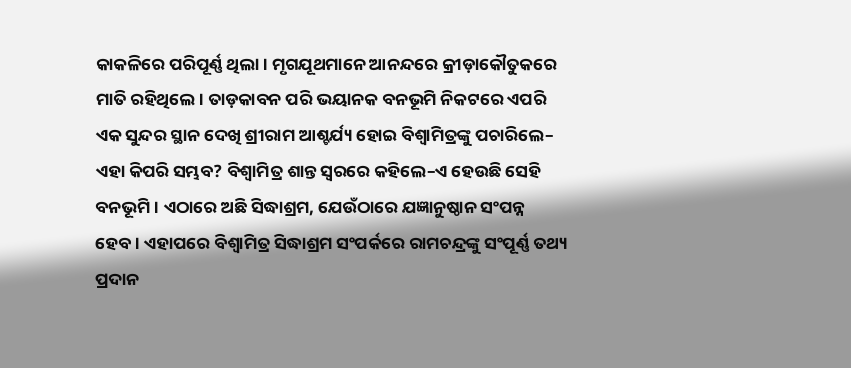କାକଳିରେ ପରିପୂର୍ଣ୍ଣ ଥିଲା। ମୃଗଯୂଥମାନେ ଆନନ୍ଦରେ କ୍ରୀଡ଼ାକୌତୁକରେ ମାତି ରହିଥିଲେ। ତାଡ଼କାବନ ପରି ଭୟାନକ ବନଭୂମି ନିକଟରେ ଏପରି ଏକ ସୁନ୍ଦର ସ୍ଥାନ ଦେଖି ଶ୍ରୀରାମ ଆଶ୍ଚର୍ଯ୍ୟ ହୋଇ ବିଶ୍ବାମିତ୍ରଙ୍କୁ ପଚାରିଲେ– ଏହା କିପରି ସମ୍ଭବ? ବିଶ୍ବାମିତ୍ର ଶାନ୍ତ ସ୍ବରରେ କହିଲେ–ଏ ହେଉଛି ସେହି ବନଭୂମି। ଏଠାରେ ଅଛି ସିଦ୍ଧାଶ୍ରମ, ଯେଉଁଠାରେ ଯଜ୍ଞାନୁଷ୍ଠାନ ସଂପନ୍ନ ହେବ। ଏହାପରେ ବିଶ୍ବାମିତ୍ର ସିଦ୍ଧାଶ୍ରମ ସଂପର୍କରେ ରାମଚନ୍ଦ୍ରଙ୍କୁ ସଂପୂର୍ଣ୍ଣ ତଥ୍ୟ ପ୍ରଦାନ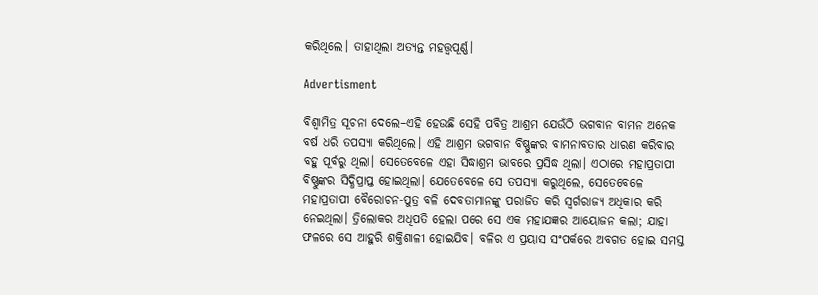କରିଥିଲେ। ତାହାଥିଲା ଅତ୍ୟନ୍ତ ମହତ୍ତ୍ବପୂର୍ଣ୍ଣ।

Advertisment

ବିଶ୍ବାମିତ୍ର ସୂଚନା ଦେଲେ–ଏହି ହେଉଛି ସେହି ପବିତ୍ର ଆଶ୍ରମ ଯେଉଁଠି ଭଗବାନ ବାମନ ଅନେକ ବର୍ଷ ଧରି ତପସ୍ୟା କରିଥିଲେ। ଏହି ଆଶ୍ରମ ଭଗବାନ ବିଷ୍ଣୁଙ୍କର ବାମନାବତାର ଧାରଣ କରିବାର ବହୁ ପୂର୍ବରୁ ଥିଲା। ସେତେବେଳେ ‌ଏହା ସିଦ୍ଧାଶ୍ରମ ଭାବରେ ପ୍ରସିଦ୍ଧ ଥିଲା। ଏଠାରେ ମହାପ୍ରତାପୀ ବିଷ୍ଣୁଙ୍କର ସିଦ୍ଧିପ୍ରାପ୍ତ ହୋଇଥିଲା। ଯେତେବେଳେ ସେ ତପସ୍ୟା କରୁଥିଲେ, ସେତେବେଳେ ମହାପ୍ରତାପୀ ବୈରୋଚନ‑ପୁତ୍ର ବଳି ଦେବତାମାନଙ୍କୁ ପରାଜିତ କରି ସ୍ବର୍ଗରାଜ୍ୟ ଅଧିକାର କରି ନେଇଥିଲା। ତ୍ରିଲୋକର ଅଧିପତି ହେଲା ପରେ ସେ ଏକ ମହାଯଜ୍ଞର ଆୟୋଜନ କଲା; ଯାହା ଫଳରେ ସେ ଆହୁରି ଶକ୍ତିଶାଳୀ ହୋଇଯିବ। ବଳିର ଏ ପ୍ରୟାସ ସଂପର୍କରେ ଅବଗତ ହୋଇ ‌ସମସ୍ତ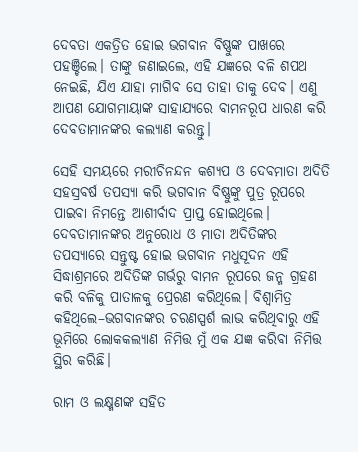ଦେବତା ଏକତ୍ରିତ ହୋଇ ଭଗବାନ ବିଷ୍ଣୁଙ୍କ ପାଖରେ ପହଞ୍ଚିଲେ। ତାଙ୍କୁ ଜଣାଇଲେ, ଏହି ଯଜ୍ଞରେ ବଳି ଶପଥ ନେଇଛି, ଯିଏ ଯାହା ମାଗିବ ସେ ତାହା ତାକୁ ଦେବ। ‌ଏଣୁ ଆପଣ ଯୋଗମାୟାଙ୍କ ସାହାଯ୍ୟରେ ବାମନରୂପ ଧାରଣ କରି ଦେବତାମାନଙ୍କର କଲ୍ୟାଣ କରନ୍ତୁ।

ସେହି ସମୟରେ ମରୀଚିନନ୍ଦନ କଶ୍ୟପ ଓ ଦେବମାତା ଅଦିତି ସହସ୍ରବର୍ଷ ତପସ୍ୟା କରି ଭଗବାନ ବିଷ୍ଣୁଙ୍କୁ ପୁତ୍ର ରୂପରେ ପାଇବା ନିମନ୍ତେ ଆଶୀର୍ବାଦ ପ୍ରାପ୍ତ ହୋଇଥିଲେ। ଦେବତାମାନଙ୍କର ଅନୁରୋଧ ଓ ମାତା ଅଦିତିଙ୍କର ତପସ୍ୟାରେ ସନ୍ତୁଷ୍ଟ ହୋଇ ଭଗବାନ ମଧୁସୂଦନ ଏହି ସିଦ୍ଧାଶ୍ରମରେ ଅଦିତିଙ୍କ ଗର୍ଭରୁ ବାମନ ରୂପରେ ଜନ୍ମ ଗ୍ରହଣ କରି ବଳିକୁ ପାତାଳକୁ ପ୍ରେରଣ କରି‌ଥିଲେ। ବିଶ୍ବାମିତ୍ର କହିଥିଲେ–ଭଗବାନଙ୍କର ଚରଣସ୍ପର୍ଶ ଲାଭ କରିଥିବାରୁ ଏହି ଭୂମିରେ ଲୋକକଲ୍ୟାଣ ନିମିତ୍ତ ମୁଁ ଏକ ଯଜ୍ଞ କରିବା ନିମିତ୍ତ ସ୍ଥିର କରିଛି।

ରାମ ଓ ଲକ୍ଷ୍ମଣଙ୍କ ସହିତ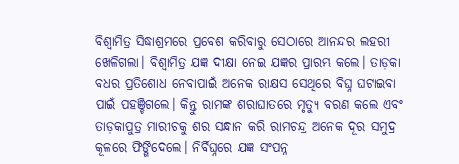ବିଶ୍ବାମିତ୍ର ସିଦ୍ଧାଶ୍ରମରେ ପ୍ରବେଶ କରିବାରୁ ସେଠାରେ ଆନନ୍ଦର ଲହରୀ ଖେଳିଗଲା। ବିଶ୍ବାମିତ୍ର ଯଜ୍ଞ ଦୀକ୍ଷା ନେଇ ଯଜ୍ଞର ପ୍ରାରମ୍ଭ କଲେ। ତାଡ଼କା ବଧର ପ୍ରତିଶୋଧ ନେବାପାଇଁ ଅନେକ ରାକ୍ଷସ ସେଥିରେ ବିଘ୍ନ ଘଟାଇବା ପାଇଁ ପହଞ୍ଚିଗଲେ। କିନ୍ତୁ ରାମଙ୍କ ଶରାଘାତରେ ମୃତ୍ୟୁ ବରଣ କଲେ ଏବଂ ତାଡ଼କାପୁତ୍ର ମାରୀଚକୁ ଶର ସନ୍ଧାନ କରି ରାମଚନ୍ଦ୍ର ଅନେକ ଦୂର ସମୁଦ୍ର କୂ‌ଳରେ ଫିଙ୍ଗିଦେଲେ। ନିର୍ବିଘ୍ନରେ ଯଜ୍ଞ ସଂପନ୍ନ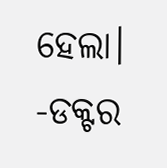ହେଲା।
-ଡକ୍ଟର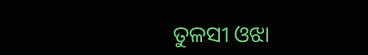ତୁଳସୀ ଓଝା